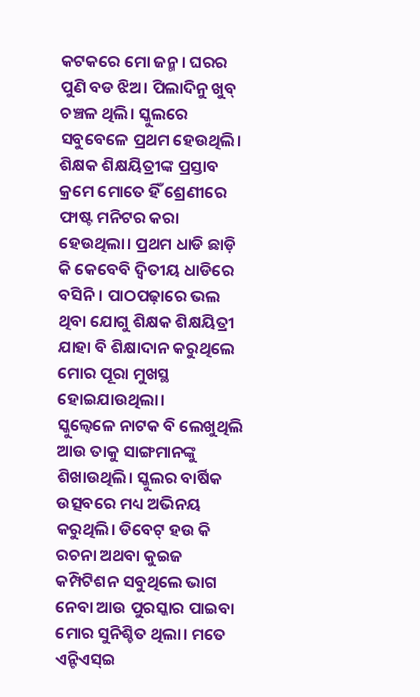କଟକରେ ମୋ ଜନ୍ମ। ଘରର ପୁଣି ବଡ ଝିଅ। ପିଲାଦିନୁ ଖୁବ୍ ଚଞ୍ଚଳ ଥିଲି। ସ୍କୁଲରେ ସବୁବେଳେ ପ୍ରଥମ ହେଉଥିଲି। ଶିକ୍ଷକ ଶିକ୍ଷୟିତ୍ରୀଙ୍କ ପ୍ରସ୍ତାବ କ୍ରମେ ମୋତେ ହିଁ ଶ୍ରେଣୀରେ ଫାଷ୍ଟ ମନିଟର କରା ହେଉଥିଲା। ପ୍ରଥମ ଧାଡି ଛାଡ଼ି କି କେବେବି ଦ୍ବିତୀୟ ଧାଡିରେ ବସିନି। ପାଠପଢ଼ାରେ ଭଲ ଥିବା ଯୋଗୁ ଶିକ୍ଷକ ଶିକ୍ଷୟିତ୍ରୀ ଯାହା ବି ଶିକ୍ଷାଦାନ କରୁଥିଲେ ମୋର ପୂରା ମୁଖସ୍ଥ ହୋଇଯାଉଥିଲା।
ସ୍କୁଲ୍ବେଳେ ନାଟକ ବି ଲେଖୁଥିଲି ଆଉ ତାକୁ ସାଙ୍ଗମାନଙ୍କୁ ଶିଖାଉଥିଲି। ସ୍କୁଲର ବାର୍ଷିକ ଉତ୍ସବରେ ମଧ୍ୟ ଅଭିନୟ କରୁଥିଲି। ଡିବେଟ୍ ହଉ କି ରଚନା ଅଥବା କୁଇଜ କମ୍ପିଟିଶନ ସବୁଥିଲେ ଭାଗ ନେବା ଆଉ ପୁରସ୍କାର ପାଇବା ମୋର ସୁନିଶ୍ଚିତ ଥିଲା। ମତେ ଏନ୍ଟିଏସ୍ଇ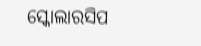ସ୍କୋଲାରସିପ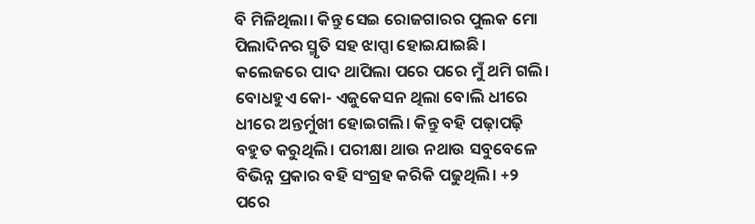ବି ମିଳିଥିଲା। କିନ୍ତୁ ସେଇ ରୋଜଗାରର ପୁଲକ ମୋ ପିଲାଦିନର ସ୍ମୃତି ସହ ଝାପ୍ସା ହୋଇଯାଇଛି। କଲେଜରେ ପାଦ ଥାପିଲା ପରେ ପରେ ମୁଁ ଥମି ଗଲି। ବୋଧହୁଏ କୋ- ଏଜୁକେସନ ଥିଲା ବୋଲି ଧୀରେ ଧୀରେ ଅନ୍ତର୍ମୁଖୀ ହୋଇଗଲି। କିନ୍ତୁ ବହି ପଢ଼ାପଢ଼ି ବହୁତ କରୁଥିଲି। ପରୀକ୍ଷା ଥାଉ ନଥାଉ ସବୁବେଳେ ବିଭିନ୍ନ ପ୍ରକାର ବହି ସଂଗ୍ରହ କରିକି ପଢୁଥିଲି। +୨ ପରେ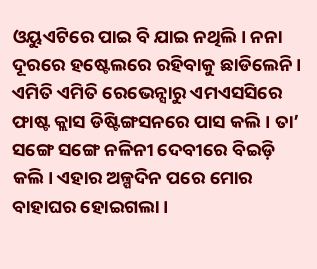ଓୟୁଏଟିରେ ପାଇ ବି ଯାଇ ନଥିଲି। ନନା ଦୂରରେ ହଷ୍ଟେଲରେ ରହିବାକୁ ଛାଡିଲେନି। ଏମିତି ଏମିତି ରେଭେନ୍ସାରୁ ଏମଏସସିରେ ଫାଷ୍ଟ କ୍ଲାସ ଡିଷ୍ଟିଙ୍ଗସନରେ ପାସ କଲି। ତା’ ସଙ୍ଗେ ସଙ୍ଗେ ନଳିନୀ ଦେବୀରେ ବିଇଡ଼ି କଲି। ଏହାର ଅଳ୍ପଦିନ ପରେ ମୋର ବାହାଘର ହୋଇଗଲା।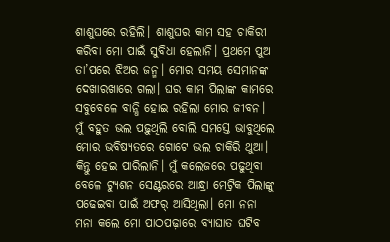ଶାଶୁଘରେ ରହିଲି। ଶାଶୁଘର କାମ ସହ ଚାକିରୀ କରିବା ମୋ ପାଇଁ ସୁବିଧା ହେଲାନି। ପ୍ରଥମେ ପୁଅ ତା’ପରେ ଝିଅର ଜନ୍ମ। ମୋର ସମୟ ସେମାନଙ୍କ ଦେଖାରଖାରେ ଗଲା। ଘର କାମ ପିଲାଙ୍କ କାମରେ ସବୁବେଳେ ବାନ୍ଧି ହୋଇ ରହିଲା ମୋର ଜୀବନ। ମୁଁ ବହୁତ ଭଲ ପଢ଼ୁଥିଲି ବୋଲି ସମସ୍ତେ ଭାବୁଥିଲେ ମୋର ଭବିଷ୍ୟତରେ ଗୋଟେ ଭଲ ଚାକିରି ଥୁଆ। କିନ୍ତୁ ହେଇ ପାରିଲାନି। ମୁଁ କଲେଜରେ ପଢୁଥିବା ବେଳେ ଟ୍ୟୁଶନ ସେଣ୍ଟରରେ ଆନ୍ଧ୍ରା ମେଟ୍ରିକ ପିଲାଙ୍କୁ ପଢେଇବା ପାଇଁ ଅଫର୍ ଆସିଥିଲା। ମୋ ନନା ମନା କଲେ ମୋ ପାଠପଢ଼ାରେ ବ୍ୟାଘାତ ଘଟିବ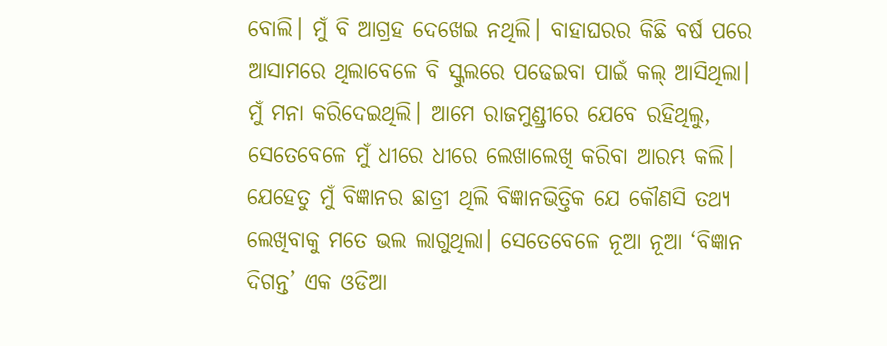ବୋଲି। ମୁଁ ବି ଆଗ୍ରହ ଦେଖେଇ ନଥିଲି। ବାହାଘରର କିଛି ବର୍ଷ ପରେ ଆସାମରେ ଥିଲାବେଳେ ବି ସ୍କୁଲରେ ପଢେଇବା ପାଇଁ କଲ୍ ଆସିଥିଲା। ମୁଁ ମନା କରିଦେଇଥିଲି। ଆମେ ରାଜମୁଣ୍ଡ୍ରୀରେ ଯେବେ ରହିଥିଲୁ, ସେତେବେଳେ ମୁଁ ଧୀରେ ଧୀରେ ଲେଖାଲେଖି କରିବା ଆରମ୍ଭ କଲି। ଯେହେତୁ ମୁଁ ବିଜ୍ଞାନର ଛାତ୍ରୀ ଥିଲି ବିଜ୍ଞାନଭିତ୍ତିକ ଯେ କୌଣସି ତଥ୍ୟ ଲେଖିବାକୁ ମତେ ଭଲ ଲାଗୁଥିଲା। ସେତେବେଳେ ନୂଆ ନୂଆ ‘ବିଜ୍ଞାନ ଦିଗନ୍ତ’ ଏକ ଓଡିଆ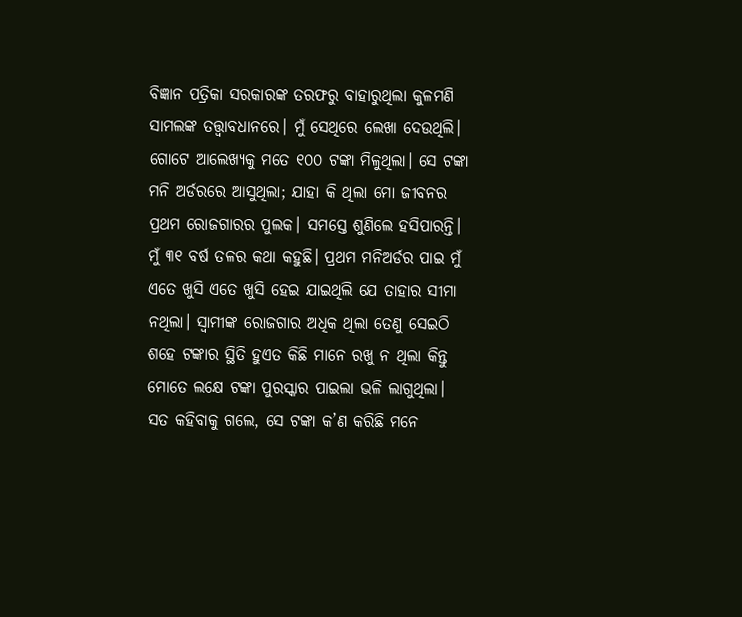ବିଜ୍ଞାନ ପତ୍ରିକା ସରକାରଙ୍କ ତରଫରୁ ବାହାରୁଥିଲା କୁଳମଣି ସାମଲଙ୍କ ତତ୍ତ୍ୱାବଧାନରେ। ମୁଁ ସେଥିରେ ଲେଖା ଦେଉଥିଲି। ଗୋଟେ ଆଲେଖ୍ୟକୁ ମତେ ୧୦୦ ଟଙ୍କା ମିଳୁଥିଲା। ସେ ଟଙ୍କା ମନି ଅର୍ଡରରେ ଆସୁଥିଲା; ଯାହା କି ଥିଲା ମୋ ଜୀବନର ପ୍ରଥମ ରୋଜଗାରର ପୁଲକ। ସମସ୍ତେ ଶୁଣିଲେ ହସିପାରନ୍ତି। ମୁଁ ୩୧ ବର୍ଷ ତଳର କଥା କହୁଛି। ପ୍ରଥମ ମନିଅର୍ଡର ପାଇ ମୁଁ ଏତେ ଖୁସି ଏତେ ଖୁସି ହେଇ ଯାଇଥିଲି ଯେ ତାହାର ସୀମା ନଥିଲା। ସ୍ବାମୀଙ୍କ ରୋଜଗାର ଅଧିକ ଥିଲା ତେଣୁ ସେଇଠି ଶହେ ଟଙ୍କାର ସ୍ଥିତି ହୁଏତ କିଛି ମାନେ ରଖୁ ନ ଥିଲା କିନ୍ତୁ ମୋତେ ଲକ୍ଷେ ଟଙ୍କା ପୁରସ୍କାର ପାଇଲା ଭଳି ଲାଗୁଥିଲା। ସତ କହିବାକୁ ଗଲେ, ସେ ଟଙ୍କା କ’ଣ କରିଛି ମନେ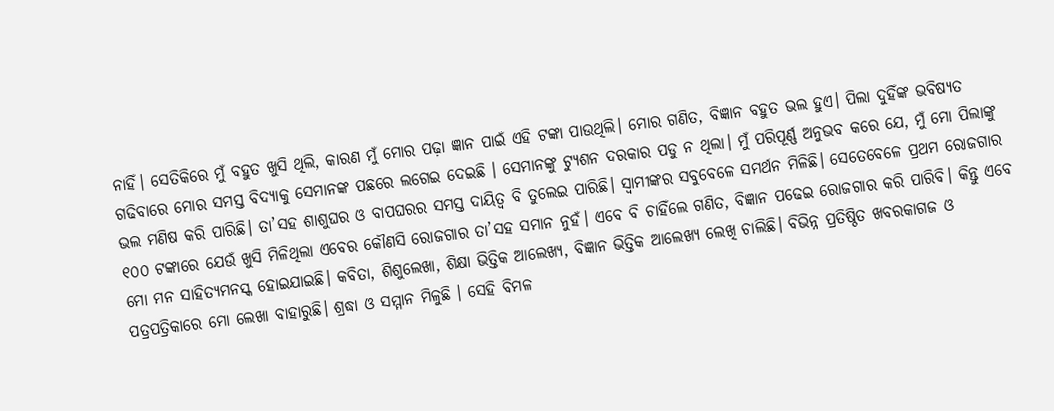ନାହିଁ। ସେତିକିରେ ମୁଁ ବହୁତ ଖୁସି ଥିଲି, କାରଣ ମୁଁ ମୋର ପଢ଼ା ଜ୍ଞାନ ପାଇଁ ଏହି ଟଙ୍କା ପାଉଥିଲି। ମୋର ଗଣିତ, ବିଜ୍ଞାନ ବହୁତ ଭଲ ହୁଏ। ପିଲା ଦୁହିଁଙ୍କ ଭବିଷ୍ୟତ ଗଢିବାରେ ମୋର ସମସ୍ତ ବିଦ୍ୟାକୁ ସେମାନଙ୍କ ପଛରେ ଲଗେଇ ଦେଇଛି । ସେମାନଙ୍କୁ ଟ୍ୟୁଶନ ଦରକାର ପଡୁ ନ ଥିଲା। ମୁଁ ପରିପୂର୍ଣ୍ଣ ଅନୁଭବ କରେ ଯେ, ମୁଁ ମୋ ପିଲାଙ୍କୁ ଭଲ ମଣିଷ କରି ପାରିଛି। ତା’ସହ ଶାଶୁଘର ଓ ବାପଘରର ସମସ୍ତ ଦାୟିତ୍ୱ ବି ତୁଲେଇ ପାରିଛି। ସ୍ବାମୀଙ୍କର ସବୁବେଳେ ସମର୍ଥନ ମିଳିଛି। ସେତେବେଳେ ପ୍ରଥମ ରୋଜଗାର ୧୦୦ ଟଙ୍କାରେ ଯେଉଁ ଖୁସି ମିଳିଥିଲା ଏବେର କୌଣସି ରୋଜଗାର ତା’ସହ ସମାନ ନୁହଁ। ଏବେ ବି ଚାହିଁଲେ ଗଣିତ, ବିଜ୍ଞାନ ପଢେଇ ରୋଜଗାର କରି ପାରିବି। କିନ୍ତୁ ଏବେ ମୋ ମନ ସାହିତ୍ୟମନସ୍କ ହୋଇଯାଇଛି। କବିତା, ଶିଶୁଲେଖା, ଶିକ୍ଷା ଭିତ୍ତିକ ଆଲେଖ୍ୟ, ବିଜ୍ଞାନ ଭିତ୍ତିକ ଆଲେଖ୍ୟ ଲେଖି ଚାଲିଛି। ବିଭିନ୍ନ ପ୍ରତିଷ୍ଠିତ ଖବରକାଗଜ ଓ ପତ୍ରପତ୍ରିକାରେ ମୋ ଲେଖା ବାହାରୁଛି। ଶ୍ରଦ୍ଧା ଓ ସମ୍ମାନ ମିଳୁଛି । ସେହି ବିମଳ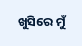ଖୁସିରେ ମୁଁ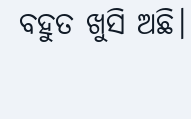ବହୁତ ଖୁସି ଅଛି।